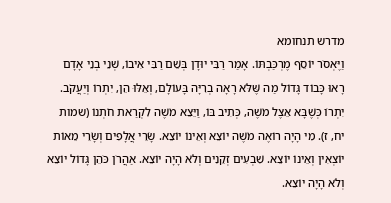מדרש תנחומא
וַיֶּאְסֹר יוֹסֵף מֶרְכַּבְתּוֹ. אָמַר רַבִּי יוּדָן בְּשֵׁם רַבִּי אִיבוֹ, שְׁנֵי בְנֵי אָדָם רָאוּ כָּבוֹד גָּדוֹל מַה שֶּׁלֹּא רָאָה בְרִיָּה בָּעוֹלָם, וְאֵלּוּ הֵן, יִתְרוֹ וְיַעֲקֹב. יִתְרוֹ כְּשֶׁבָּא אֵצֶל מֹשֶׁה, כְּתִיב בּוֹ, וַיֵּצֵא מֹשֶׁה לִקְרַאת חֹתְנוֹ (שמות יח, ז). מִי הָיָה רוֹאֶה מֹשֶׁה יוֹצֵא וְאֵינוֹ יוֹצֵא. שָׂרֵי אֲלָפִים וְשָׂרֵי מֵאוֹת יוֹצְאִין וְאֵינוֹ יוֹצֵא. שִׁבְעִים זְקֵנִים וְלֹא הָיָה יוֹצֵא. אַהֲרֹן כֹּהֵן גָּדוֹל יוֹצֵא וְלֹא הָיָה יוֹצֵא.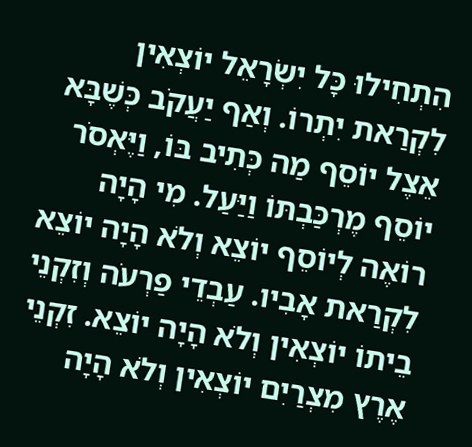הִתְחִילוּ כָּל יִשְׂרָאֵל יוֹצְאִין לִקְרַאת יִתְרוֹ. וְאַף יַעֲקֹב כְּשֶׁבָּא אֵצֶל יוֹסֵף מַה כְּתִיב בּוֹ, וַיֶּאְסֹר יוֹסֵף מֶרְכַּבְתּוֹ וַיַּעַל. מִי הָיָה רוֹאֶה לְיוֹסֵף יוֹצֵא וְלֹא הָיָה יוֹצֵא לִקְרַאת אָבִיו. עַבְדֵי פַרְעֹה וְזִקְנֵי בֵיתוֹ יוֹצְאִין וְלֹא הָיָה יוֹצֵא. זִקְנֵי אֶרֶץ מִצְרַיִם יוֹצְאִין וְלֹא הָיָה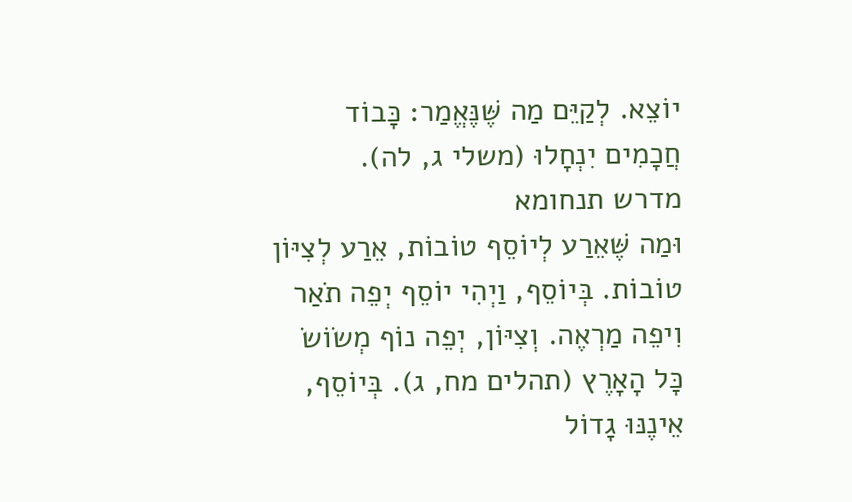יוֹצֵא. לְקַיֵּם מַה שֶּׁנֶּאֱמַר: כָּבוֹד חֲכָמִים יִנְחָלוּ (משלי ג, לה).
מדרש תנחומא
וּמַה שֶּׁאֵרַע לְיוֹסֵף טוֹבוֹת, אֵרַע לְצִיּוֹן טוֹבוֹת. בְּיוֹסֵף, וַיְהִי יוֹסֵף יְפֵה תֹאַר וִיפֵה מַרְאֶה. וְצִיּוֹן, יְפֵה נוֹף מְשׂוֹשׂ כָּל הָאָרֶץ (תהלים מח, ג). בְּיוֹסֵף, אֵינֶנּוּ גָדוֹל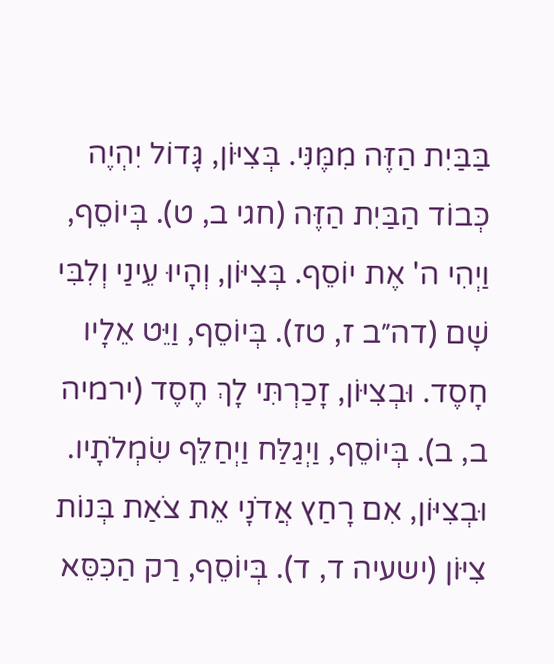בַּבַּיִת הַזֶּה מִמֶּנִּי. בְּצִיּוֹן, גָּדוֹל יִהְיֶה כְּבוֹד הַבַּיִת הַזֶּה (חגי ב, ט). בְּיוֹסֵף, וַיְהִי ה' אֶת יוֹסֵף. בְּצִיּוֹן, וְהָיוּ עֵינַי וְלִבִּי שָׁם (דה״ב ז, טז). בְּיוֹסֵף, וַיֵּט אֵלָיו חָסֶד. וּבְצִיּוֹן, זָכַרְתִּי לָךְ חֶסֶד (ירמיה ב, ב). בְּיוֹסֵף, וַיְגַלַּח וַיְחַלֵּף שִׂמְלֹתָיו. וּבְצִיּוֹן, אִם רָחַץ אֲדֹנָי אֵת צֹאַת בְּנוֹת צִיּוֹן (ישעיה ד, ד). בְּיוֹסֵף, רַק הַכִּסֵּא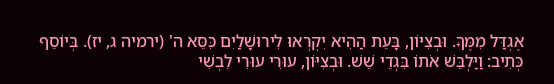אֶגְדַּל מִמֶּךָּ. וּבְצִיּוֹן, בָּעֵת הַהִיא יִקְרְאוּ לִירוּשָׁלַיִם כִּסֵּא ה' (ירמיה ג, יז). בְּיוֹסֵף כְּתִיב: וַיַּלְבֵּשׁ אֹתוֹ בִּגְדֵי שֵׁשׁ. וּבְצִיּוֹן, עוּרִי עוּרִי לִבְשִׁי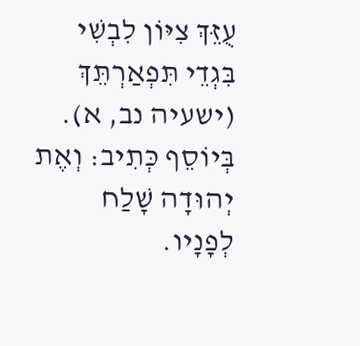עֻזֵּךְ צִיּוֹן לִבְשִׁי בִּגְדֵי תִּפְאַרְתֵּךְ (ישעיה נב, א). בְּיוֹסֵף כְּתִיב: וְאֶת יְהוּדָה שָׁלַח לְפָנָיו.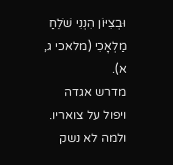וּבְצִיּוֹן הִנְנִי שֹׁלֵחַ מַלְאָכִי (מלאכי ג, א).
מדרש אגדה
ויפול על צואריו. ולמה לא נשק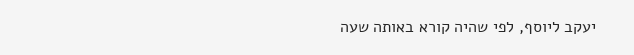יעקב ליוסף, לפי שהיה קורא באותה שעה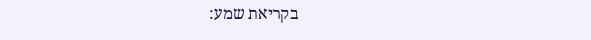בקריאת שמע: